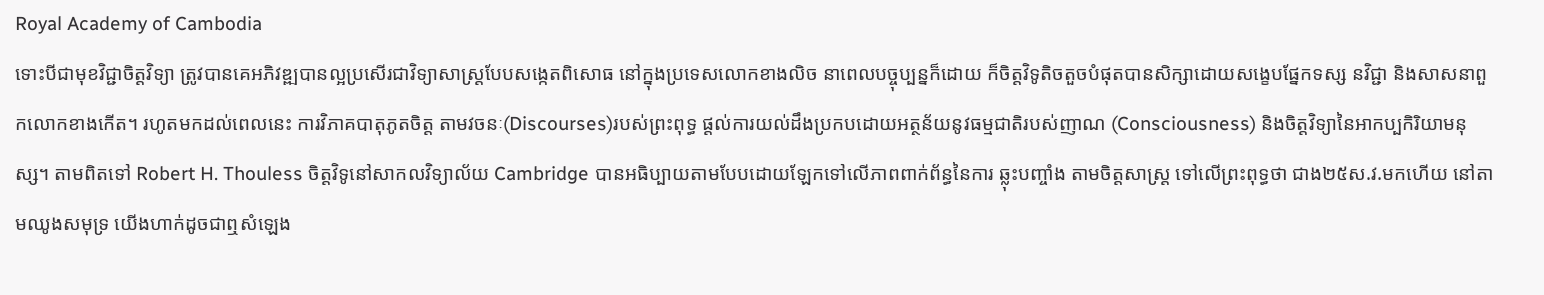Royal Academy of Cambodia
ទោះបីជាមុខវិជ្ជាចិត្ដវិទ្យា ត្រូវបានគេអភិវឌ្ឍបានល្អប្រសើរជាវិទ្យាសាស្ដ្របែបសង្កេតពិសោធ នៅក្នុងប្រទេសលោកខាងលិច នាពេលបច្ចុប្បន្នក៏ដោយ ក៏ចិត្ដវិទូតិចតួចបំផុតបានសិក្សាដោយសង្ខេបផ្នែកទស្ស នវិជ្ជា និងសាសនាពួកលោកខាងកើត។ រហូតមកដល់ពេលនេះ ការវិភាគបាតុភូតចិត្ដ តាមវចនៈ(Discourses)របស់ព្រះពុទ្ធ ផ្ដល់ការយល់ដឹងប្រកបដោយអត្ថន័យនូវធម្មជាតិរបស់ញាណ (Consciousness) និងចិត្ដវិទ្យានៃអាកប្បកិរិយាមនុស្ស។ តាមពិតទៅ Robert H. Thouless ចិត្ដវិទូនៅសាកលវិទ្យាល័យ Cambridge បានអធិប្បាយតាមបែបដោយឡែកទៅលើភាពពាក់ព័ន្ធនៃការ ឆ្លុះបញ្ចាំង តាមចិត្ដសាស្ដ្រ ទៅលើព្រះពុទ្ធថា ជាង២៥ស.វ.មកហើយ នៅតាមឈូងសមុទ្រ យើងហាក់ដូចជាឮសំឡេង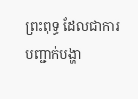ព្រះពុទ្ធ ដែលជាការបញ្ជាក់បង្ហា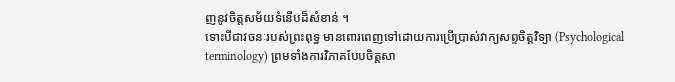ញនូវចិត្ដសម័យទំនើបដ៏សំខាន់ ។
ទោះបីជាវចនៈរបស់ព្រះពុទ្ធ មានពោរពេញទៅដោយការប្រើប្រាស់វាក្យសព្ទចិត្ដវិទ្យា (Psychological terminology) ព្រមទាំងការវិភាគបែបចិត្ដសា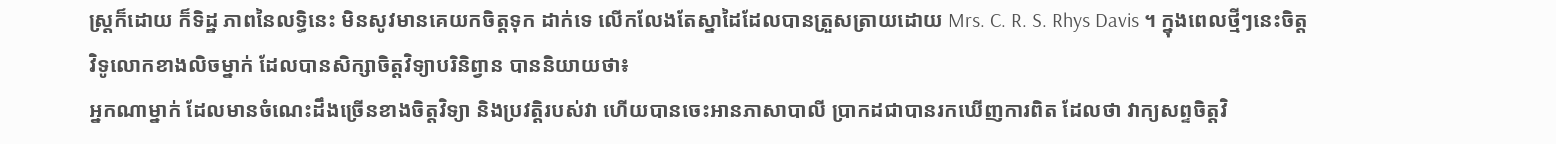ស្ដ្រក៏ដោយ ក៏ទិដ្ឋ ភាពនៃលទ្ធិនេះ មិនសូវមានគេយកចិត្ដទុក ដាក់ទេ លើកលែងតែស្នាដៃដែលបានត្រួសត្រាយដោយ Mrs. C. R. S. Rhys Davis ។ ក្នុងពេលថ្មីៗនេះចិត្ដវិទូលោកខាងលិចម្នាក់ ដែលបានសិក្សាចិត្ដវិទ្យាបរិនិព្វាន បាននិយាយថា៖
អ្នកណាម្នាក់ ដែលមានចំណេះដឹងច្រើនខាងចិត្ដវិទ្យា និងប្រវត្ដិរបស់វា ហើយបានចេះអានភាសាបាលី ប្រាកដជាបានរកឃើញការពិត ដែលថា វាក្យសព្ទចិត្ដវិ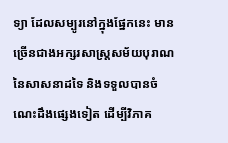ទ្យា ដែលសម្បូរនៅក្នុងផ្នែកនេះ មានច្រើនជាងអក្សរសាស្ដ្រសម័យបុរាណនៃសាសនាដទៃ និងទទួលបានចំណេះដឹងផ្សេងទៀត ដើម្បីវិភាគ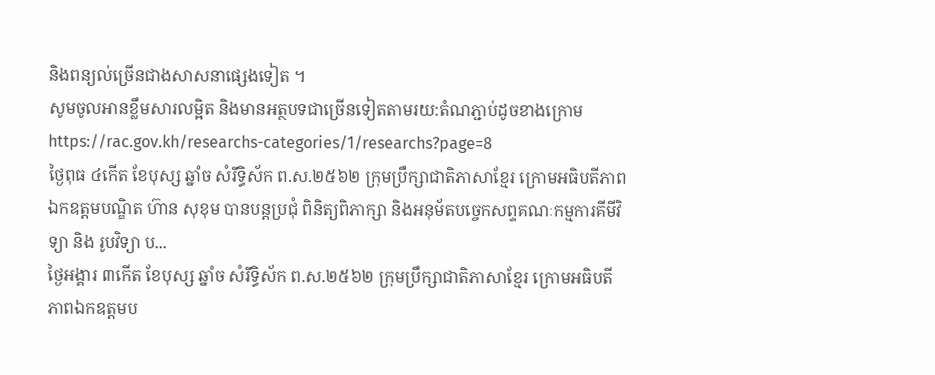និងពន្យល់ច្រើនជាងសាសនាផ្សេងទៀត ។
សូមចូលអានខ្លឹមសារលម្អិត និងមានអត្ថបទជាច្រើនទៀតតាមរយ:តំណភ្ជាប់ដូចខាងក្រោម
https://rac.gov.kh/researchs-categories/1/researchs?page=8
ថ្ងៃពុធ ៤កើត ខែបុស្ស ឆ្នាំច សំរឹទ្ធិស័ក ព.ស.២៥៦២ ក្រុមប្រឹក្សាជាតិភាសាខ្មែរ ក្រោមអធិបតីភាពឯកឧត្តមបណ្ឌិត ហ៊ាន សុខុម បានបន្តប្រជុំ ពិនិត្យពិភាក្សា និងអនុម័តបច្ចេកសព្ទគណៈកម្មការគីមីវិទ្យា និង រូបវិទ្យា ប...
ថ្ងៃអង្គារ ៣កើត ខែបុស្ស ឆ្នាំច សំរឹទ្ធិស័ក ព.ស.២៥៦២ ក្រុមប្រឹក្សាជាតិភាសាខ្មែរ ក្រោមអធិបតីភាពឯកឧត្តមប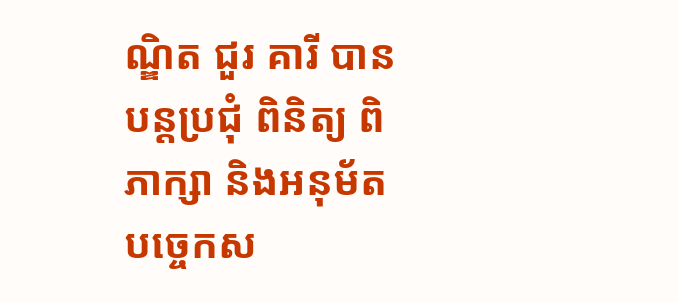ណ្ឌិត ជួរ គារី បានបន្តប្រជុំ ពិនិត្យ ពិភាក្សា និងអនុម័តបច្ចេកស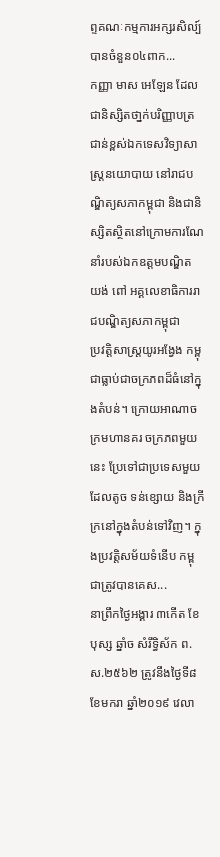ព្ទគណៈកម្មការអក្សរសិល្ប៍បានចំនួន០៤ពាក...
កញ្ញា មាស អេឡែន ដែលជានិស្សិតថា្នក់បរិញ្ញាបត្រជាន់ខ្ពស់ឯកទេសវិទ្យាសាស្ត្រនយោបាយ នៅរាជបណ្ឌិត្យសភាកម្ពុជា និងជានិស្សិតស្ថិតនៅក្រោមការណែនាំរបស់ឯកឧត្តមបណ្ឌិត យង់ ពៅ អគ្គលេខាធិការរាជបណ្ឌិត្យសភាកម្ពុជា
ប្រវត្តិសាស្ត្រយូរអង្វែង កម្ពុជាធ្លាប់ជាចក្រភពដ៏ធំនៅក្នុងតំបន់។ ក្រោយអាណាចក្រមហានគរ ចក្រភពមួយនេះ ប្រែទៅជាប្រទេសមួយដែលតូច ទន់ខ្សោយ និងក្រីក្រនៅក្នុងតំបន់ទៅវិញ។ ក្នុងប្រវត្តិសម័យទំនើប កម្ពុជាត្រូវបានគេស...
នាព្រឹកថ្ងៃអង្គារ ៣កើត ខែបុស្ស ឆ្នាំច សំរឹទ្ធិស័ក ព.ស.២៥៦២ ត្រូវនឹងថ្ងៃទី៨ ខែមករា ឆ្នាំ២០១៩ វេលា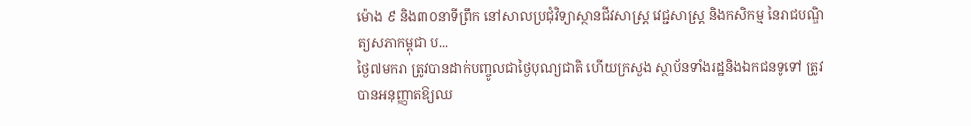ម៉ោង ៩ និង៣០នាទីព្រឹក នៅសាលប្រជុំវិទ្យាស្ថានជីវសាស្ត្រ វេជ្ជសាស្ត្រ និងកសិកម្ម នៃរាជបណ្ឌិត្យសភាកម្ពុជា ប...
ថ្ងៃ៧មករា ត្រូវបានដាក់បញ្ចូលជាថ្ងៃបុណ្យជាតិ ហើយក្រសួង ស្ថាប័នទាំងរដ្ឋនិងឯកជនទូទៅ ត្រូវបានអនុញ្ញាតឱ្យឈ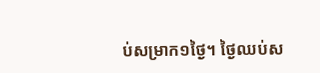ប់សម្រាក១ថ្ងៃ។ ថ្ងៃឈប់ស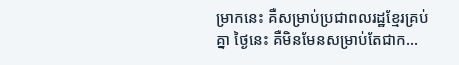ម្រាកនេះ គឺសម្រាប់ប្រជាពលរដ្ឋខ្មែរគ្រប់គ្នា ថ្ងៃនេះ គឺមិនមែនសម្រាប់តែជាក...